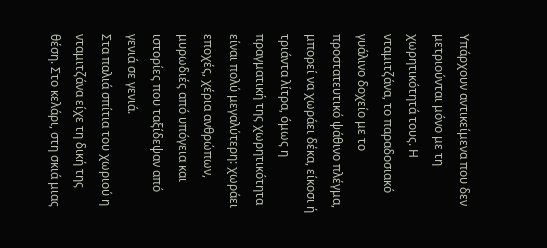Υπάρχουν αντικείμενα που δεν μετριούνται μόνο με τη χωρητικότητά τους. Η νταμιτζάνα, το παραδοσιακό γυάλινο δοχείο με το προστατευτικό ψάθινο πλέγμα, μπορεί να χωράει δέκα, είκοσι ή τριάντα λίτρα, όμως η πραγματική της χωρητικότητα είναι πολύ μεγαλύτερη: χωράει εποχές, χέρια ανθρώπων, μυρωδιές από υπόγεια και ιστορίες που ταξίδεψαν από γενιά σε γενιά.
Στα παλιά σπίτια του χωριού η νταμιτζάνα είχε τη δική της θέση. Στο κελάρι, στη σκιά μιας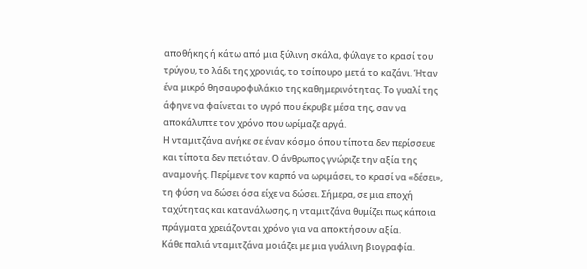αποθήκης ή κάτω από μια ξύλινη σκάλα, φύλαγε το κρασί του τρύγου, το λάδι της χρονιάς, το τσίπουρο μετά το καζάνι. Ήταν ένα μικρό θησαυροφυλάκιο της καθημερινότητας. Το γυαλί της άφηνε να φαίνεται το υγρό που έκρυβε μέσα της, σαν να αποκάλυπτε τον χρόνο που ωρίμαζε αργά.
Η νταμιτζάνα ανήκε σε έναν κόσμο όπου τίποτα δεν περίσσευε και τίποτα δεν πετιόταν. Ο άνθρωπος γνώριζε την αξία της αναμονής. Περίμενε τον καρπό να ωριμάσει, το κρασί να «δέσει», τη φύση να δώσει όσα είχε να δώσει. Σήμερα, σε μια εποχή ταχύτητας και κατανάλωσης, η νταμιτζάνα θυμίζει πως κάποια πράγματα χρειάζονται χρόνο για να αποκτήσουν αξία.
Κάθε παλιά νταμιτζάνα μοιάζει με μια γυάλινη βιογραφία.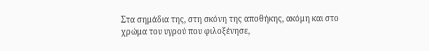Στα σημάδια της, στη σκόνη της αποθήκης, ακόμη και στο χρώμα του υγρού που φιλοξένησε,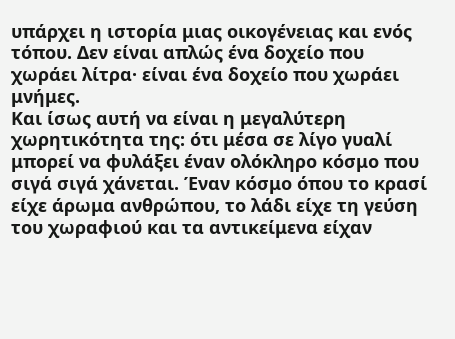υπάρχει η ιστορία μιας οικογένειας και ενός τόπου. Δεν είναι απλώς ένα δοχείο που χωράει λίτρα· είναι ένα δοχείο που χωράει μνήμες.
Και ίσως αυτή να είναι η μεγαλύτερη χωρητικότητα της: ότι μέσα σε λίγο γυαλί μπορεί να φυλάξει έναν ολόκληρο κόσμο που σιγά σιγά χάνεται. Έναν κόσμο όπου το κρασί είχε άρωμα ανθρώπου, το λάδι είχε τη γεύση του χωραφιού και τα αντικείμενα είχαν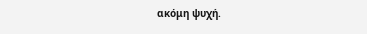ακόμη ψυχή.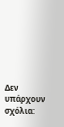Δεν υπάρχουν σχόλια: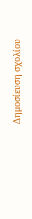Δημοσίευση σχολίου